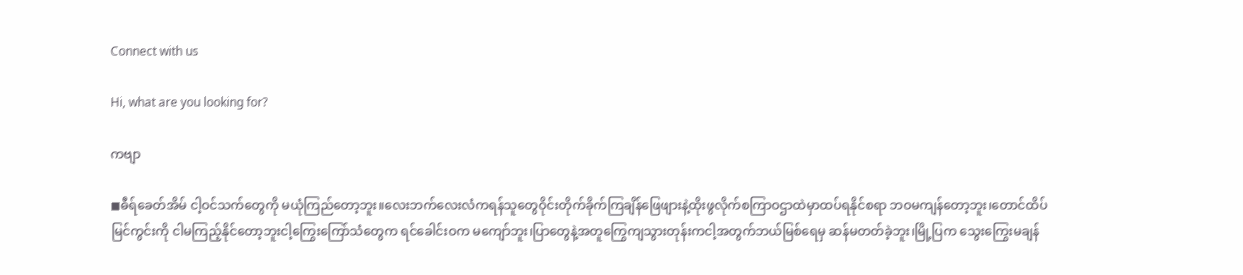Connect with us

Hi, what are you looking for?

ကဗျာ

◼ဓီရ်ခေတ်အိမ် ငါ့ဝင်သက်တွေကို မယုံကြည်တော့ဘူး။လေးဘက်လေးလံကရန်သူတွေဝိုင်းတိုက်ခိုက်ကြချိန်ဖြေဖျားနဲ့ထိုးဖွလိုက်စကြာဝဌာထဲမှာထပ်ရနိုင်စရာ ဘဝမကျန်တော့ဘူး၊တောင်ထိပ်မြင်ကွင်းကို ငါမကြည့်နိုင်တော့ဘူးငါ့ကြွေးကြော်သံတွေက ရင်ခေါင်းဝက မကျော်ဘူး၊ပြာတွေနဲ့အတူကြွေကျသွားတုန်းကငါ့အတွက်ဘယ်မြစ်ရေမှ ဆန်မတတ်ခဲ့ဘူး၊မြို့ပြက သွေးကြွေးမချန်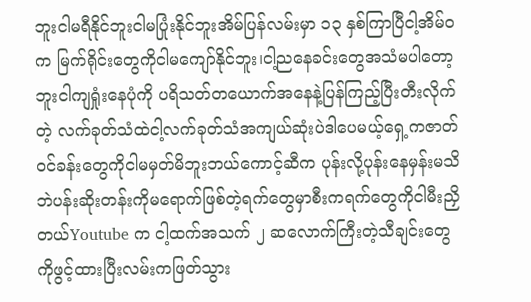ဘူးငါမရီနိုင်ဘူးငါမပြုံးနိုင်ဘူးအိမ်ပြန်လမ်းမှာ ၁၃ နှစ်ကြာပြီငါ့အိမ်ဝက မြက်ရိုင်းတွေကိုငါမကျော်နိုင်ဘူး၊ငါ့ညနေခင်းတွေအသံမပါတော့ဘူးငါကျရှုံးနေပုံကို ပရိသတ်တယောက်အနေနဲ့ပြန်ကြည့်ပြီးတီးလိုက်တဲ့ လက်ခုတ်သံထဲငါ့လက်ခုတ်သံအကျယ်ဆုံးပဲဒါပေမယ့်ရှေ့ကဇာတ်ဝင်ခန်းတွေကိုငါမမှတ်မိဘူးဘယ်ကောင့်ဆီက ပုန်းလို့ပုန်းနေမှန်းမသိဘဲပန်းဆိုးတန်းကိုမရောက်ဖြစ်တဲ့ရက်တွေမှာစီးကရက်တွေကိုငါမီးညှိတယ်Youtube က ငါ့ထက်အသက် ၂ ဆလောက်ကြီးတဲ့သီချင်းတွေကိုဖွင့်ထားပြီးလမ်းကဖြတ်သွား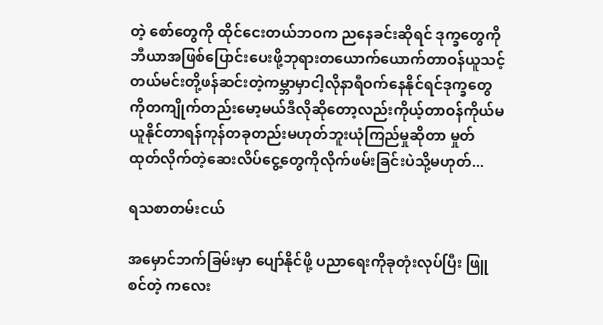တဲ့ စော်တွေကို ထိုင်ငေးတယ်ဘဝက ညနေခင်းဆိုရင် ဒုက္ခတွေကိုဘီယာအဖြစ်ပြောင်းပေးဖို့ဘုရားတယောက်ယောက်တာဝန်ယူသင့်တယ်မင်းတို့ဖန်ဆင်းတဲ့ကမ္ဘာမှာငါ့လိုနာရီဝက်နေနိုင်ရင်ဒုက္ခတွေကိုတကျိုက်တည်းမော့မယ်ဒီလိုဆိုတော့လည်းကိုယ့်တာဝန်ကိုယ်မယူနိုင်တာရန်ကုန်တခုတည်းမဟုတ်ဘူးယုံကြည်မှုဆိုတာ မှုတ်ထုတ်လိုက်တဲ့ဆေးလိပ်ငွေ့တွေကိုလိုက်ဖမ်းခြင်းပဲသို့မဟုတ်...

ရသစာတမ်းငယ်

အမှောင်ဘက်ခြမ်းမှာ ပျော်နိုင်ဖို့ ပညာရေးကိုခုတုံးလုပ်ပြီး ဖြူစင်တဲ့ ကလေး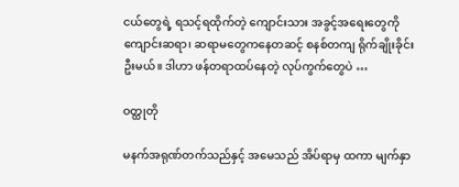ငယ်တွေရဲ့ ရသင့်ရထိုက်တဲ့ ကျောင်းသား အခွင့်အရေးတွေကို ကျောင်းဆရာ၊ ဆရာမတွေကနေတဆင့် စနစ်တကျ ရိုက်ချိုးခိုင်းဦးမယ်။ ဒါဟာ ဖန်တရာထပ်နေတဲ့ လုပ်ကွက်တွေပဲ …

ဝတ္ထုတို

မနက်အရုဏ်တက်သည်နှင့် အမေသည် အိပ်ရာမှ ထကာ မျက်နှာ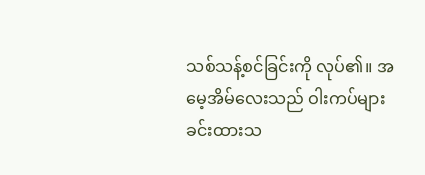သစ်သန့်စင်ခြင်းကို လုပ်၏။ အမေ့အိမ်လေးသည် ဝါးကပ်များခင်းထားသ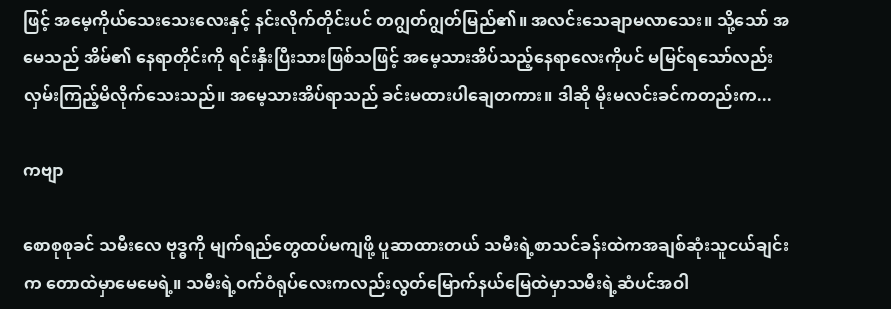ဖြင့် အမေ့ကိုယ်သေးသေးလေးနှင့် နင်းလိုက်တိုင်းပင် တဂျွတ်ဂျွတ်မြည်၏။ အလင်းသေချာမလာသေး။ သို့သော် အမေသည် အိမ်၏ နေရာတိုင်းကို ရင်းနှီးပြီးသားဖြစ်သဖြင့် အမေ့သားအိပ်သည့်နေရာလေးကိုပင် မမြင်ရသော်လည်း လှမ်းကြည့်မိလိုက်သေးသည်။ အမေ့သားအိပ်ရာသည် ခင်းမထားပါချေတကား။ ဒါဆို မိုးမလင်းခင်ကတည်းက...

ကဗျာ

စောစုစုခင် သမီးလေ ဗုဒ္ဓကို မျက်ရည်တွေထပ်မကျဖို့ ပူဆာထားတယ် သမီးရဲ့စာသင်ခန်းထဲကအချစ်ဆုံးသူငယ်ချင်းက တောထဲမှာမေမေရဲ့။ သမီးရဲ့ဝက်ဝံရုပ်လေးကလည်းလွတ်မြောက်နယ်မြေထဲမှာသမီးရဲ့ဆံပင်အဝါ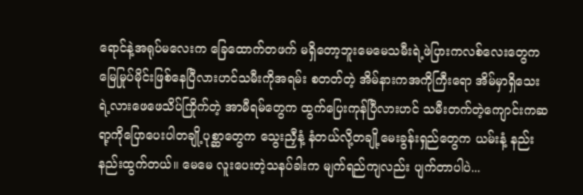ရောင်နဲ့အရုပ်မလေးက ခြေထောက်တဖက် မရှိတော့ဘူးမေမေသမီးရဲ့ဖဲပြားကလစ်လေးတွေကမြေမြုပ်မိုင်းဖြစ်နေပြီလားဟင်သမီးကိုအရမ်း စတတ်တဲ့ အိမ်နားကအကိုကြီးရော အိမ်မှာရှိသေးရဲ့လားဖေဖေသိပ်ကြိုက်တဲ့ အာမီရမ်တွေက ထွက်ပြေးကုန်ပြီလားဟင် သမီးတက်တဲ့ကျောင်းကဆရာ့ကိုပြောပေးပါတချို့ပုစ္ဆာတွေက သွေးညှီနံ့ နံတယ်လို့တချို့မေးခွန်းရှည်တွေက ယမ်းနံ့ နည်းနည်းထွက်တယ်။ မေမေ လူးပေးတဲ့သနပ်ခါးက မျက်ရည်ကျလည်း ပျက်တာပါပဲ...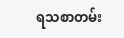ရသစာတမ်း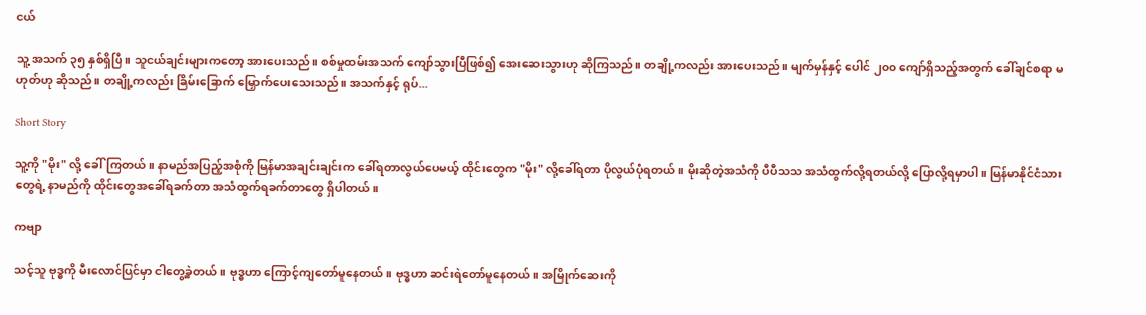ငယ်

သူ့ အသက် ၃၅ နှစ်ရှိပြီ။ သူငယ်ချင်းများကတော့ အားပေးသည်။ စစ်မှုထမ်းအသက် ကျော်သွားပြီဖြစ်၍ အေးဆေးသွားဟု ဆိုကြသည်။ တချို့ကလည်း အားပေးသည်။ မျက်မှန်နှင့် ပေါင် ၂၀၀ ကျော်ရှိသည့်အတွက် ခေါ်ချင်စရာ မဟုတ်ဟု ဆိုသည်။ တချို့ကလည်း ခြိမ်းခြောက် မြှောက်ပေးသေးသည်။ အသက်နှင့် ရုပ်...

Short Story

သူ့ကို "မိုး" လို့ ခေါ်ကြတယ်။ နာမည်အပြည့်အစုံကို မြန်မာအချင်းချင်းက ခေါ်ရတာလွယ်ပေမယ့် ထိုင်းတွေက "မိုး" လို့ခေါ်ရတာ ပိုလွယ်ပုံရတယ်။ မိုးဆိုတဲ့အသံကို ပီပီသသ အသံထွက်လို့ရတယ်လို့ ပြောလို့ရမှာပါ။ မြန်မာနိုင်ငံသားတွေရဲ့ နာမည်ကို ထိုင်းတွေအခေါ်ရခက်တာ အသံထွက်ရခက်တာတွေ ရှိပါတယ်။

ကဗျာ

သင့်သူ ဗုဒ္ဓကို မီးလောင်ပြင်မှာ ငါတွေ့ခဲ့တယ်။ ဗုဒ္ဓဟာ ကြောင့်ကျတော်မူနေတယ်။ ဗုဒ္ဓဟာ ဆင်းရဲတော်မူနေတယ်။ အမြိုက်ဆေးကို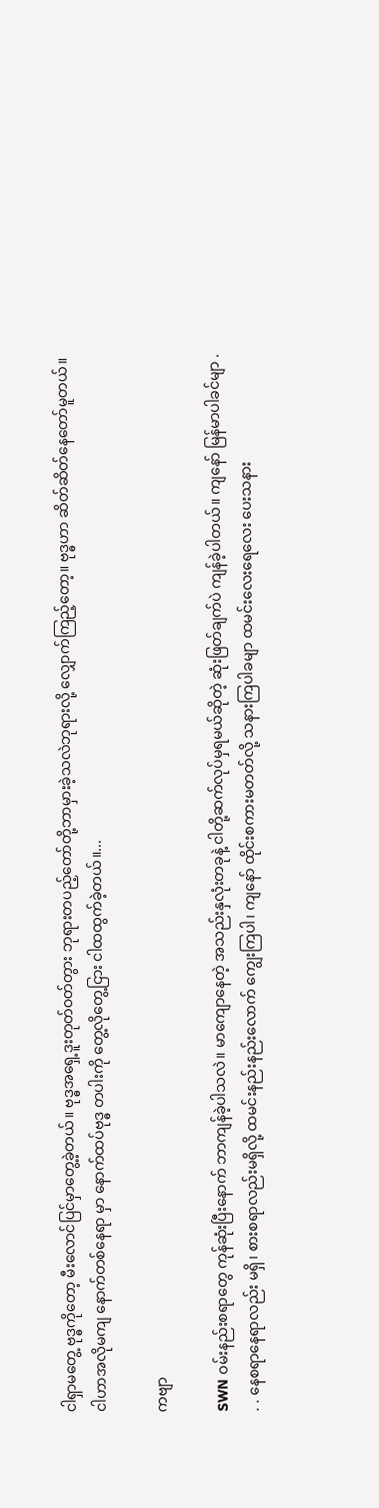ငါရှာမတွေ့ ဗုဒ္ဓကိုတော့ မီးလောင်ပြင်မှာတွေ့ခဲ့တယ်။ ဗုဒ္ဓအရှေ့ဒူးတုတ်ဝတ်တွား ဘုရားတပည့်တော်တို့ဘာမှားခဲ့သလဲဘုရားလို့ လျှောက်ကြည့်တော့။ ဗုဒ္ဓဟာ ဆိတ်ဆိတ်နေတော်မူတယ်။ ငါဟာအလိုမကျ နောက်‌တစ်နေရာ မှာ နောက်ထပ်ဗုဒ္ဓ တပါးကို‌ တွေ့လိုတွေ့ငြား ငါထထွက်ခဲ့တယ်။...

ကဗျာ

SWN ဝမ်းနည်းစရာတွေ ကုန်ဆုံးပြီးနောက် ဘာကျန်ခဲ့ပါသလဲ။ မာကျောနေတဲ့ အသည်းနှလုံးတခုနဲ့ ငါတို့ဆက်လုပ်မှရမယ်ဆိုတဲ့ ဆုံးဖြတ်ချက်ပဲ ကျန်ခဲ့ပါတယ်။ ကျနော် မြန်မာပါခင်မျာ . . . နေစရာနေရာလည်း မရှိ၊ စားစရာလည်းမရှိလို့ ထမင်းနည်းနည်းလောက် ကျွေးကြပါ၊ ကျနော် ထိုင်းစကားမတတ်လို့ သနားကြပါခမျာ ထမင်းလေးရေလေး ပေးသနား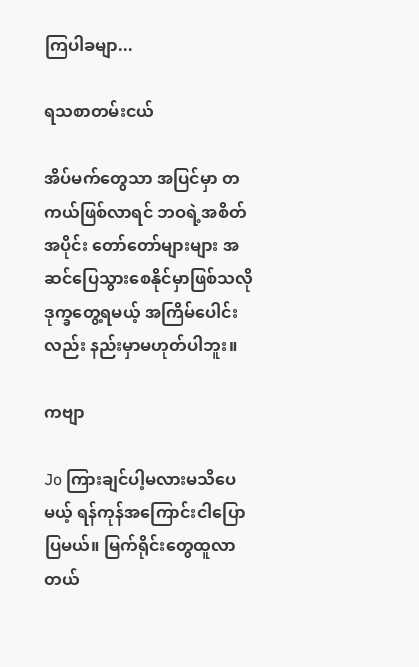ကြပါခမျာ...

ရသစာတမ်းငယ်

အိပ်မက်တွေသာ အပြင်မှာ တကယ်ဖြစ်လာရင် ဘဝရဲ့အစိတ်အပိုင်း တော်တော်များများ အဆင်ပြေသွားစေနိုင်မှာဖြစ်သလို ဒုက္ခတွေ့ရမယ့် အကြိမ်ပေါင်းလည်း နည်းမှာမဟုတ်ပါဘူး။

ကဗျာ

Jo ကြားချင်ပါ့မလားမသိပေမယ့် ရန်ကုန်အကြောင်းငါပြောပြမယ်။ မြက်ရိုင်းတွေထူလာတယ်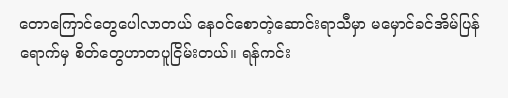တောကြောင်တွေပေါလာတယ် နေဝင်စောတဲ့ဆောင်းရာသီမှာ မမှောင်ခင်အိမ်ပြန်ရောက်မှ စိတ်တွေဟာတပူငြိမ်းတယ်။ ရန်ကင်း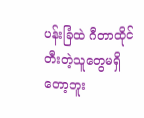ပန်းခြံထဲ ဂီတာထိုင်တီးတဲ့သူတွေမရှိတော့ဘူး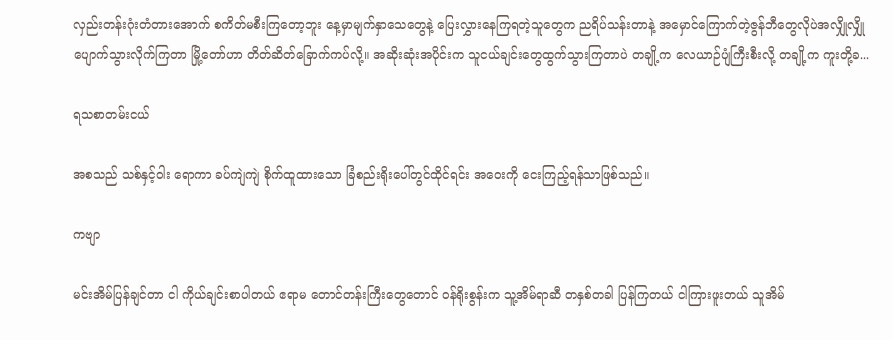လှည်းတန်းဂုံးတံတားအောက် စကိတ်မစီးကြတော့ဘူး နေ့မှာမျက်နှာသေတွေနဲ့ ပြေးလွှားနေကြရတဲ့သူတွေက ညရိပ်သန်းတာနဲ့ အမှောင်ကြောက်တဲ့ဇွန်ဘီတွေလိုပဲအလျှိုလျှိုပျောက်သွားလိုက်ကြတာ မြို့တော်ဟာ တိတ်ဆိတ်ခြောက်ကပ်လို့။ အဆိုးဆုံးအပိုင်းက သူငယ်ချင်းတွေထွက်သွားကြတာပဲ တချို့က လေယာဉ်ပျံကြီးစီးလို့ တချို့က ကူးတို့ခ...

ရသစာတမ်းငယ်

အစသည် သစ်နှင့်ဝါး ရောကာ ခပ်ကျဲကျဲ စိုက်ထူထားသော ခြံစည်းရိုးပေါ်တွင်ထိုင်ရင်း အဝေးကို ငေးကြည့်ရန်သာဖြစ်သည်။

ကဗျာ

မင်းအိမ်ပြန်ချင်တာ ငါ ကိုယ်ချင်းစာပါတယ် ဧရာမ တောင်တန်းကြီးတွေတောင် ဝန်ရိုးစွန်းက သူ့အိမ်ရာဆီ တနှစ်တခါ ပြန်ကြတယ် ငါကြားဖူးတယ် သူအိမ်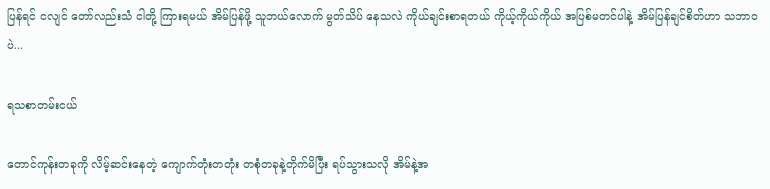ပြန်ရင် ငလျင် တော်လည်းသံ ငါတို့ ကြားရမယ် အိမ်ပြန်ဖို့ သူဘယ်လောက် မွတ်သိပ် နေသလဲ ကိုယ်ချင်းစာရတယ် ကိုယ့်ကိုယ်ကိုယ် အပြစ်မတင်ပါနဲ့ အိမ်ပြန်ချင်စိတ်ဟာ သဘာဝပဲ...

ရသစာတမ်းငယ်

တောင်ကုန်းတခုကို လိမ့်ဆင်းနေတဲ့ ကျောက်တုံးတတုံး တစုံတခုနဲ့တိုက်မိပြီး ရပ်သွားသလို အိမ်နဲ့အ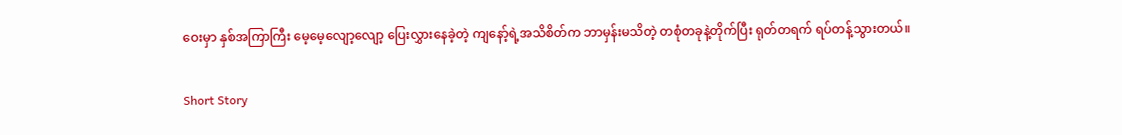ဝေးမှာ နှစ်အကြာကြီး မေ့မေ့လျော့လျော့ ပြေးလွှားနေခဲ့တဲ့ ကျနော့်ရဲ့အသိစိတ်က ဘာမှန်းမသိတဲ့ တစုံတခုနဲ့တိုက်ပြီး ရုတ်တရက် ရပ်တန့်သွားတယ်။

Short Story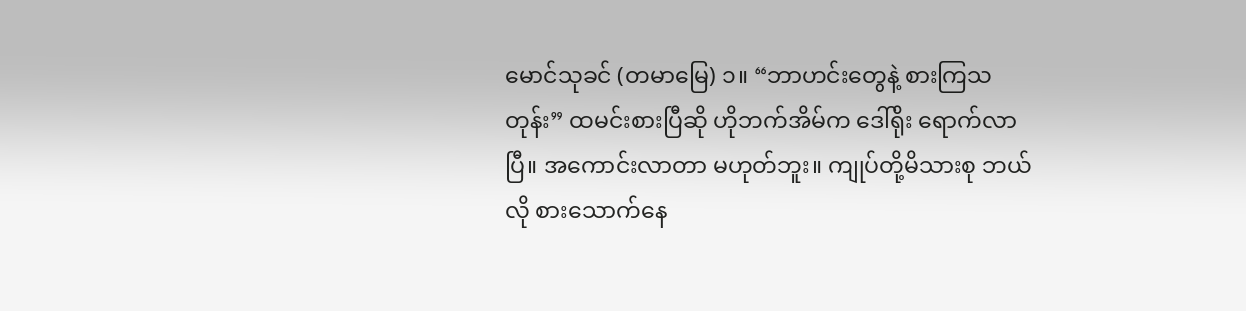မောင်သုခင် (တမာမြေ) ၁။ “ဘာဟင်းတွေနဲ့ စားကြသတုန်း” ထမင်းစားပြီဆို ဟိုဘက်အိမ်က ဒေါ်ရိုး ရောက်လာပြီ။ အကောင်းလာတာ မဟုတ်ဘူး။ ကျုပ်တို့မိသားစု ဘယ်လို စားသောက်နေ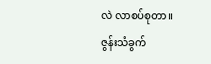လဲ လာစပ်စုတာ။ ဇွန်းသံခွက်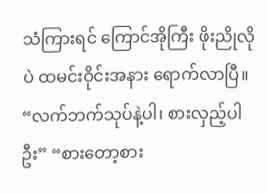သံကြားရင် ကြောင်အိုကြီး ဖိုးညိုလိုပဲ ထမင်းဝိုင်းအနား ရောက်လာပြီ။ “လက်ဘက်သုပ်နဲ့ပါ၊ စားလှည့်ပါဦး” “စားတော့စား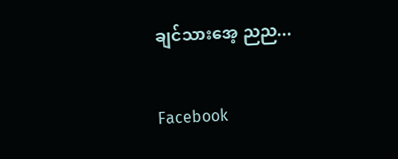ချင်သားအေ့ ညည...

Facebook